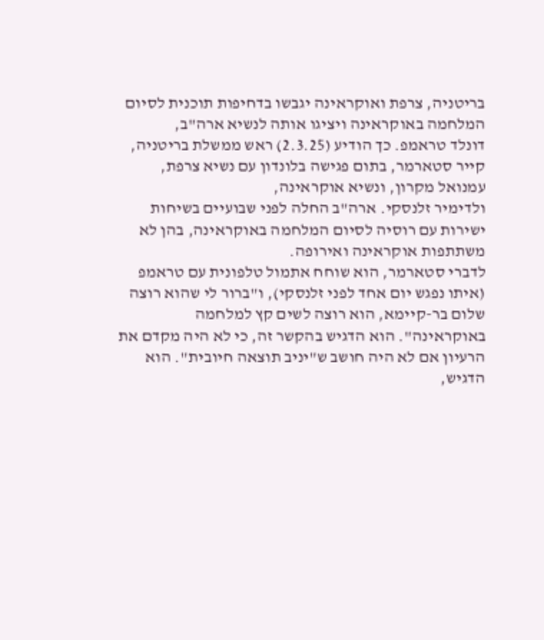בריטניה, צרפת ואוקראינה יגבשו בדחיפות תוכנית לסיום המלחמה באוקראינה ויציגו אותה לנשיא ארה"ב,
דונלד טראמפ. כך הודיע (2.3.25) ראש ממשלת בריטניה, קייר סטארמר, בתום פגישה בלונדון עם נשיא צרפת,
עמנואל מקרון, ונשיא אוקראינה,
ולדימיר זלנסקי. ארה"ב החלה לפני שבועיים בשיחות ישירות עם רוסיה לסיום המלחמה באוקראינה, בהן לא משתתפות אוקראינה ואירופה.
לדברי סטארמר, הוא שוחח אתמול טלפונית עם טראמפ (איתו נפגש יום אחד לפני זלנסקי), ו"ברור לי שהוא רוצה שלום בר-קיימא, הוא רוצה לשים קץ למלחמה באוקראינה". הוא הדגיש בהקשר זה, כי לא היה מקדם את הרעיון אם לא היה חושב ש"יניב תוצאה חיובית". הוא הדגיש,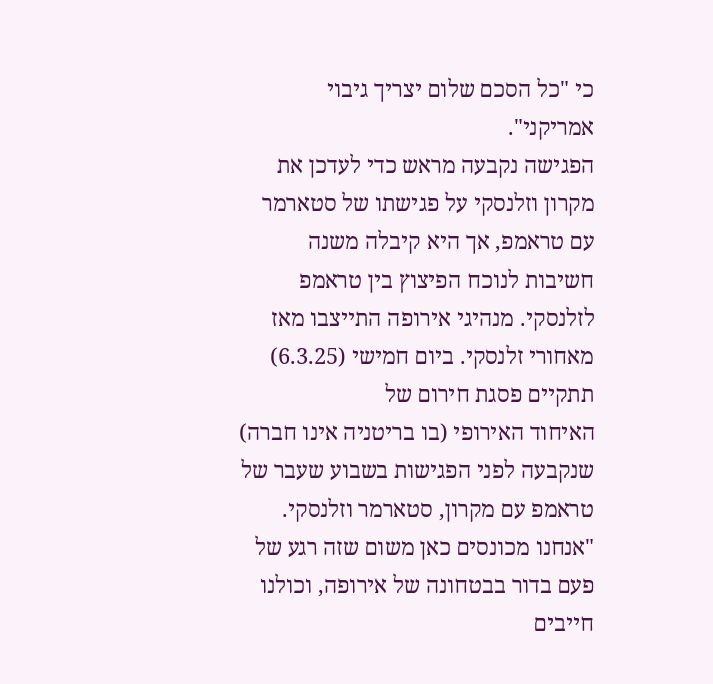כי "כל הסכם שלום יצריך גיבוי אמריקני".
הפגישה נקבעה מראש כדי לעדכן את מקרון וזלנסקי על פגישתו של סטארמר עם טראמפ, אך היא קיבלה משנה חשיבות לנוכח הפיצוץ בין טראמפ לזלנסקי. מנהיגי אירופה התייצבו מאז מאחורי זלנסקי. ביום חמישי (6.3.25) תתקיים פסגת חירום של
האיחוד האירופי (בו בריטניה אינו חברה) שנקבעה לפני הפגישות בשבוע שעבר של טראמפ עם מקרון, סטארמר וזלנסקי.
"אנחנו מכונסים כאן משום שזה רגע של פעם בדור בבטחונה של אירופה, וכולנו חייבים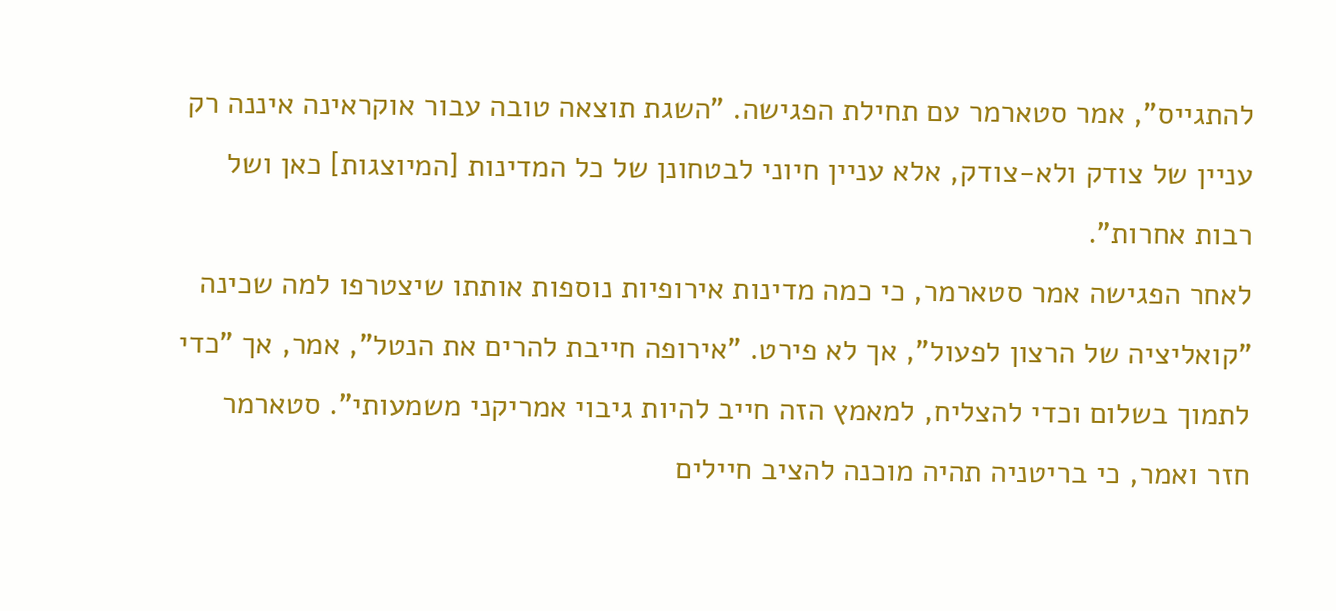להתגייס", אמר סטארמר עם תחילת הפגישה. "השגת תוצאה טובה עבור אוקראינה איננה רק עניין של צודק ולא-צודק, אלא עניין חיוני לבטחונן של כל המדינות [המיוצגות] כאן ושל רבות אחרות".
לאחר הפגישה אמר סטארמר, כי כמה מדינות אירופיות נוספות אותתו שיצטרפו למה שכינה "קואליציה של הרצון לפעול", אך לא פירט. "אירופה חייבת להרים את הנטל", אמר, אך "כדי לתמוך בשלום וכדי להצליח, למאמץ הזה חייב להיות גיבוי אמריקני משמעותי". סטארמר חזר ואמר, כי בריטניה תהיה מוכנה להציב חיילים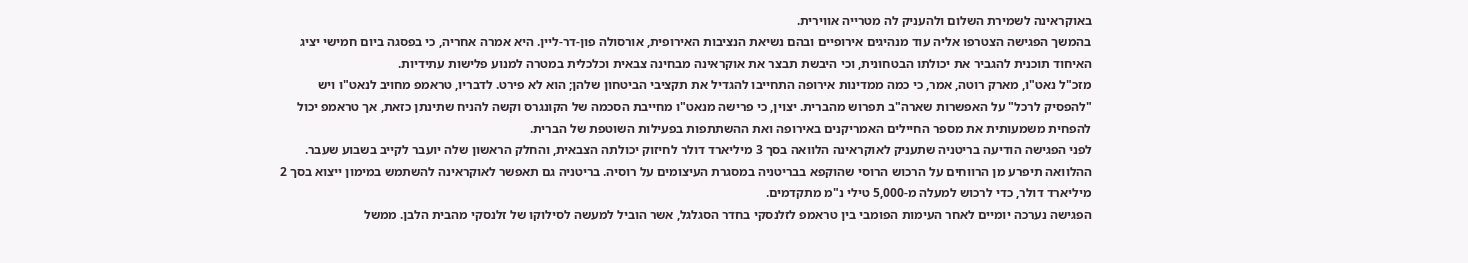באוקראינה לשמירת השלום ולהעניק לה מטרייה אווירית.
בהמשך הפגישה הצטרפו אליה עוד מנהיגים אירופיים ובהם נשיאת הנציבות האירופית, אורסולה פון-דר-ליין. היא אמרה אחריה, כי בפסגה ביום חמישי יציג האיחוד תוכנית להגביר את יכולתו הבטחונית, וכי היבשת תבצר את אוקראינה מבחינה צבאית וכלכלית במטרה למנוע פלישות עתידיות.
מזכ"ל נאט"ו, מארק רוטה, אמר, כי כמה ממדינות אירופה התחייבו להגדיל את תקציבי הביטחון שלהן; הוא לא פירט. לדבריו, טראמפ מחויב לנאט"ו ויש "להפסיק לרכל" על האפשרות שארה"ב תפרוש מהברית. יצוין, כי פרישה מנאט"ו מחייבת הסכמה של הקונגרס וקשה להניח שתינתן כזאת, אך טראמפ יכול להפחית משמעותית את מספר החיילים האמריקנים באירופה ואת ההשתתפות בפעילות השוטפת של הברית.
לפני הפגישה הודיעה בריטניה שתעניק לאוקראינה הלוואה בסך 3 מיליארד דולר לחיזוק יכולתה הצבאית, והחלק הראשון שלה יועבר לקייב בשבוע שעבר. ההלוואה תיפרע מן הרווחים על הרכוש הרוסי שהוקפא בבריטניה במסגרת העיצומים על רוסיה. בריטניה גם תאפשר לאוקראינה להשתמש במימון ייצוא בסך 2 מיליארד דולר, כדי לרכוש למעלה מ-5,000 טילי נ"מ מתקדמים.
הפגישה נערכה יומיים לאחר העימות הפומבי בין טראמפ לזלנסקי בחדר הסגלגל, אשר הוביל למעשה לסילוקו של זלנסקי מהבית הלבן. ממשל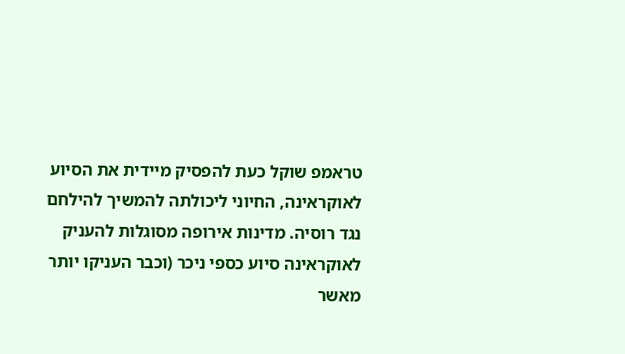טראמפ שוקל כעת להפסיק מיידית את הסיוע לאוקראינה, החיוני ליכולתה להמשיך להילחם נגד רוסיה. מדינות אירופה מסוגלות להעניק לאוקראינה סיוע כספי ניכר (וכבר העניקו יותר מאשר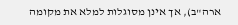ארה"ב), אך אינן מסוגלות למלא את מקומה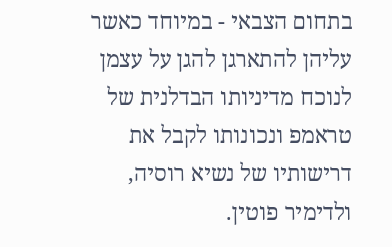בתחום הצבאי - במיוחד כאשר עליהן להתארגן להגן על עצמן לנוכח מדיניותו הבדלנית של טראמפ ונכונותו לקבל את דרישותיו של נשיא רוסיה,
ולדימיר פוטין.